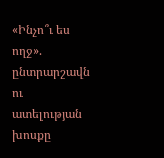«Ինչո՞ւ ես ողջ». ընտրարշավն ու ատելության խոսքը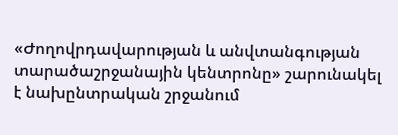«Ժողովրդավարության և անվտանգության տարածաշրջանային կենտրոնը» շարունակել է նախընտրական շրջանում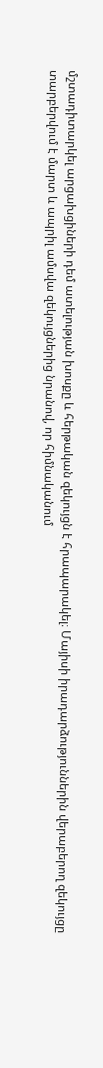մշտադիտարկել արցախցիների դեմ ատելության խոսքը և հերթական զեկույցն է հրապարակել։ Մայիսի իրադարձություններին վերաբերող զեկույցը տարբերվում է մարտ և ապրիլ ամսվա զեկույցներից նրանով, որ հիմնականում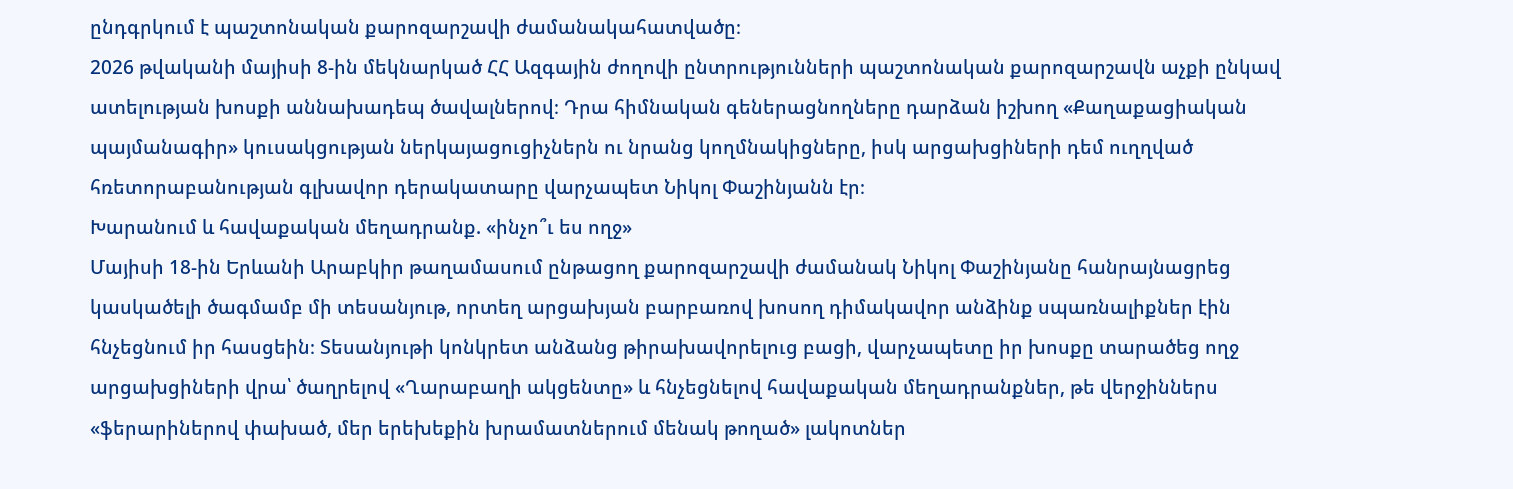ընդգրկում է պաշտոնական քարոզարշավի ժամանակահատվածը։
2026 թվականի մայիսի 8-ին մեկնարկած ՀՀ Ազգային ժողովի ընտրությունների պաշտոնական քարոզարշավն աչքի ընկավ ատելության խոսքի աննախադեպ ծավալներով։ Դրա հիմնական գեներացնողները դարձան իշխող «Քաղաքացիական պայմանագիր» կուսակցության ներկայացուցիչներն ու նրանց կողմնակիցները, իսկ արցախցիների դեմ ուղղված հռետորաբանության գլխավոր դերակատարը վարչապետ Նիկոլ Փաշինյանն էր։
Խարանում և հավաքական մեղադրանք. «ինչո՞ւ ես ողջ»
Մայիսի 18-ին Երևանի Արաբկիր թաղամասում ընթացող քարոզարշավի ժամանակ Նիկոլ Փաշինյանը հանրայնացրեց կասկածելի ծագմամբ մի տեսանյութ, որտեղ արցախյան բարբառով խոսող դիմակավոր անձինք սպառնալիքներ էին հնչեցնում իր հասցեին։ Տեսանյութի կոնկրետ անձանց թիրախավորելուց բացի, վարչապետը իր խոսքը տարածեց ողջ արցախցիների վրա՝ ծաղրելով «Ղարաբաղի ակցենտը» և հնչեցնելով հավաքական մեղադրանքներ, թե վերջիններս «ֆերարիներով փախած, մեր երեխեքին խրամատներում մենակ թողած» լակոտներ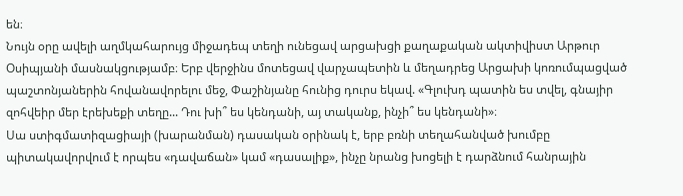են։
Նույն օրը ավելի աղմկահարույց միջադեպ տեղի ունեցավ արցախցի քաղաքական ակտիվիստ Արթուր Օսիպյանի մասնակցությամբ։ Երբ վերջինս մոտեցավ վարչապետին և մեղադրեց Արցախի կոռումպացված պաշտոնյաներին հովանավորելու մեջ, Փաշինյանը հունից դուրս եկավ. «Գլուխդ պատին ես տվել, գնայիր զոհվեիր մեր էրեխեքի տեղը... Դու խի՞ ես կենդանի, այ տականք, ինչի՞ ես կենդանի»։
Սա ստիգմատիզացիայի (խարանման) դասական օրինակ է, երբ բռնի տեղահանված խումբը պիտակավորվում է որպես «դավաճան» կամ «դասալիք», ինչը նրանց խոցելի է դարձնում հանրային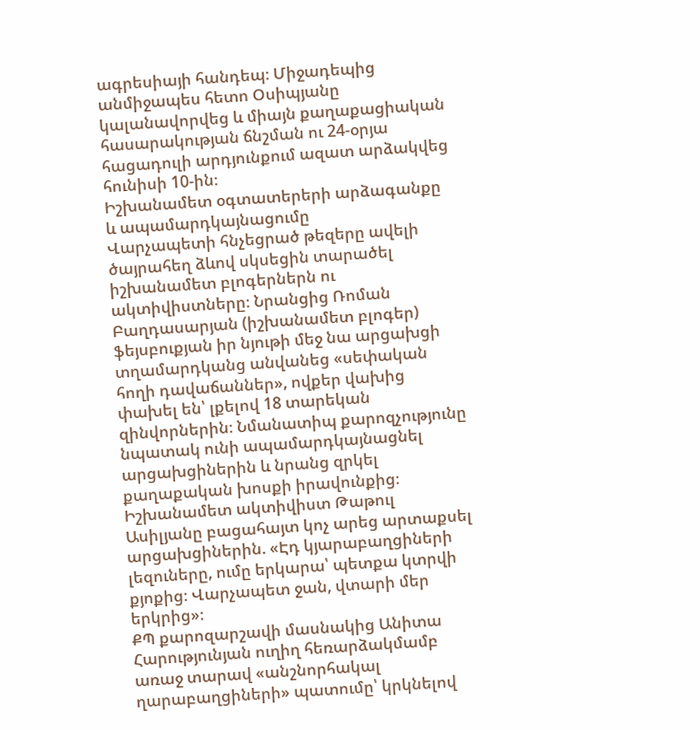ագրեսիայի հանդեպ։ Միջադեպից անմիջապես հետո Օսիպյանը կալանավորվեց և միայն քաղաքացիական հասարակության ճնշման ու 24-օրյա հացադուլի արդյունքում ազատ արձակվեց հունիսի 10-ին։
Իշխանամետ օգտատերերի արձագանքը և ապամարդկայնացումը
Վարչապետի հնչեցրած թեզերը ավելի ծայրահեղ ձևով սկսեցին տարածել իշխանամետ բլոգերներն ու ակտիվիստները։ Նրանցից Ռոման Բաղդասարյան (իշխանամետ բլոգեր) ֆեյսբուքյան իր նյութի մեջ նա արցախցի տղամարդկանց անվանեց «սեփական հողի դավաճաններ», ովքեր վախից փախել են՝ լքելով 18 տարեկան զինվորներին։ Նմանատիպ քարոզչությունը նպատակ ունի ապամարդկայնացնել արցախցիներին և նրանց զրկել քաղաքական խոսքի իրավունքից։
Իշխանամետ ակտիվիստ Թաթուլ Ասիլյանը բացահայտ կոչ արեց արտաքսել արցախցիներին. «Էդ կյարաբաղցիների լեզուները, ումը երկարա՝ պետքա կտրվի քյոքից։ Վարչապետ ջան, վտարի մեր երկրից»։
ՔՊ քարոզարշավի մասնակից Անիտա Հարությունյան ուղիղ հեռարձակմամբ առաջ տարավ «անշնորհակալ ղարաբաղցիների» պատումը՝ կրկնելով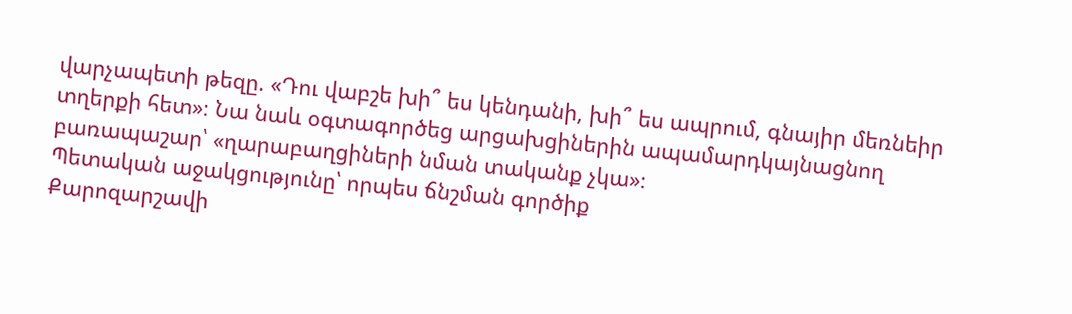վարչապետի թեզը. «Դու վաբշե խի՞ ես կենդանի, խի՞ ես ապրում, գնայիր մեռնեիր տղերքի հետ»։ Նա նաև օգտագործեց արցախցիներին ապամարդկայնացնող բառապաշար՝ «ղարաբաղցիների նման տականք չկա»։
Պետական աջակցությունը՝ որպես ճնշման գործիք
Քարոզարշավի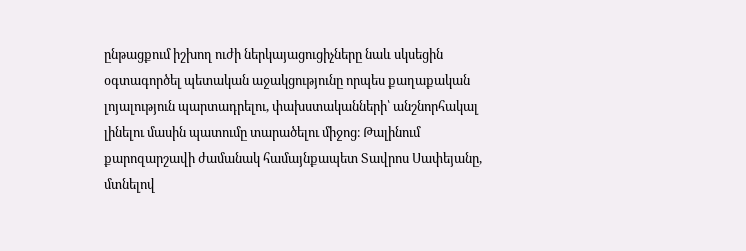ընթացքում իշխող ուժի ներկայացուցիչները նաև սկսեցին օգտագործել պետական աջակցությունը որպես քաղաքական լոյալություն պարտադրելու, փախստականների՝ անշնորհակալ լինելու մասին պատումը տարածելու միջոց։ Թալինում քարոզարշավի ժամանակ համայնքապետ Տավրոս Սափեյանը, մտնելով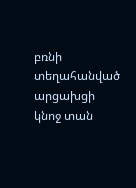բռնի տեղահանված արցախցի կնոջ տան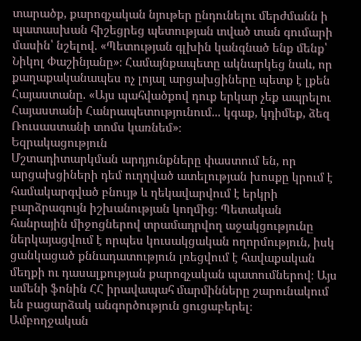տարածք, քարոզչական նյութեր ընդունելու մերժմանն ի պատասխան հիշեցրեց պետության տված տան գումարի մասին՝ նշելով. «Պետության գլխին կանգնած ենք մենք՝ Նիկոլ Փաշինյանը»։ Համայնքապետը ակնարկեց նաև, որ քաղաքականապես ոչ լոյալ արցախցիները պետք է լքեն Հայաստանը. «Այս պահվածքով դուք երկար չեք ապրելու Հայաստանի Հանրապետությունում... կգաք, կդիմեք, ձեզ Ռուսաստանի տոմս կառնեմ»։
Եզրակացություն
Մշտադիտարկման արդյունքները փաստում են, որ արցախցիների դեմ ուղղված ատելության խոսքը կրում է համակարգված բնույթ և ղեկավարվում է երկրի բարձրագույն իշխանության կողմից։ Պետական հանրային միջոցներով տրամադրվող աջակցությունը ներկայացվում է որպես կուսակցական ողորմություն, իսկ ցանկացած քննադատություն լռեցվում է հավաքական մեղքի ու դասալքության քարոզչական պատումներով։ Այս ամենի ֆոնին ՀՀ իրավապահ մարմինները շարունակում են բացարձակ անգործություն ցուցաբերել։
Ամբողջական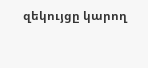զեկույցը կարող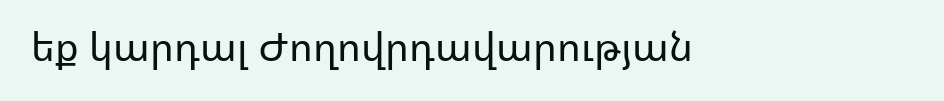եք կարդալ Ժողովրդավարության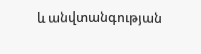և անվտանգության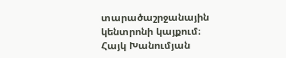տարածաշրջանային կենտրոնի կայքում։
Հայկ Խանումյան